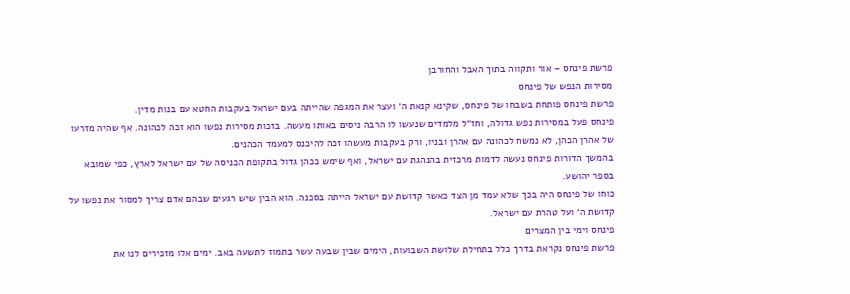פרשת פינחס – אור ותקווה בתוך האבל והחורבן
מסירות הנפש של פינחס
פרשת פינחס פותחת בשבחו של פינחס, שקינא קנאת ה׳ ועצר את המגפה שהייתה בעם ישראל בעקבות החטא עם בנות מדין.
פינחס פעל במסירות נפש גדולה, וחז״ל מלמדים שנעשו לו הרבה ניסים באותו מעשה. בזכות מסירות נפשו הוא זכה לכהונה. אף שהיה מזרעו של אהרן הכהן, לא נמשח לכהונה עם אהרן ובניו, ורק בעקבות מעשהו זכה להיכנס למעמד הכהנים.
בהמשך הדורות פינחס נעשה לדמות מרכזית בהנהגת עם ישראל, ואף שימש ככהן גדול בתקופת הכניסה של עם ישראל לארץ, כפי שמובא בספר יהושע.
כוחו של פינחס היה בכך שלא עמד מן הצד כאשר קדושת עם ישראל הייתה בסכנה. הוא הבין שיש רגעים שבהם אדם צריך למסור את נפשו על קדושת ה׳ ועל טהרת עם ישראל.
פינחס וימי בין המצרים
פרשת פינחס נקראת בדרך כלל בתחילת שלושת השבועות, הימים שבין שבעה עשר בתמוז לתשעה באב. ימים אלו מזכירים לנו את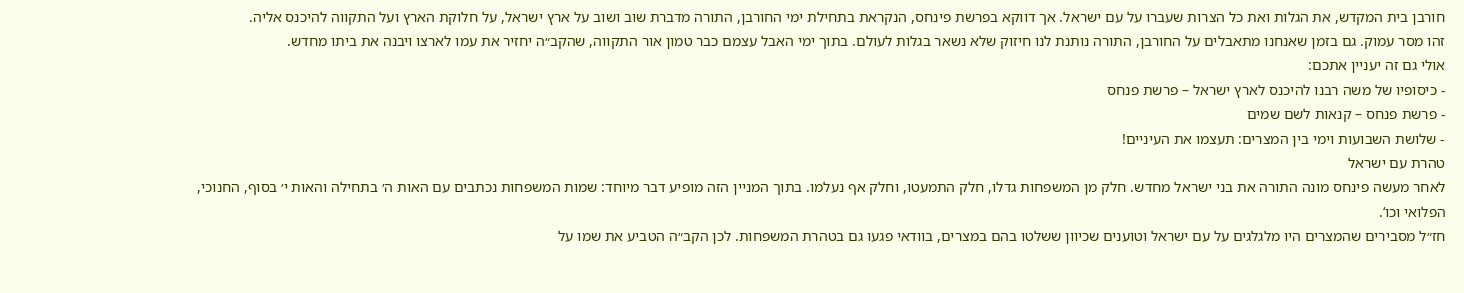חורבן בית המקדש, את הגלות ואת כל הצרות שעברו על עם ישראל. אך דווקא בפרשת פינחס, הנקראת בתחילת ימי החורבן, התורה מדברת שוב ושוב על ארץ ישראל, על חלוקת הארץ ועל התקווה להיכנס אליה.
זהו מסר עמוק. גם בזמן שאנחנו מתאבלים על החורבן, התורה נותנת לנו חיזוק שלא נשאר בגלות לעולם. בתוך ימי האבל עצמם כבר טמון אור התקווה, שהקב״ה יחזיר את עמו לארצו ויבנה את ביתו מחדש.
אולי גם זה יעניין אתכם:
- כיסופיו של משה רבנו להיכנס לארץ ישראל – פרשת פנחס
- פרשת פנחס – קנאות לשם שמים
- שלושת השבועות וימי בין המצרים: תעצמו את העיניים!
טהרת עם ישראל
לאחר מעשה פינחס מונה התורה את בני ישראל מחדש. חלק מן המשפחות גדלו, חלק התמעטו, וחלק אף נעלמו. בתוך המניין הזה מופיע דבר מיוחד: שמות המשפחות נכתבים עם האות ה׳ בתחילה והאות י׳ בסוף, החנוכי, הפלואי וכו‘.
חז״ל מסבירים שהמצרים היו מלגלגים על עם ישראל וטוענים שכיוון ששלטו בהם במצרים, בוודאי פגעו גם בטהרת המשפחות. לכן הקב״ה הטביע את שמו על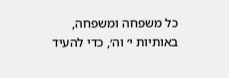כל משפחה ומשפחה, באותיות י׳ וה׳, כדי להעיד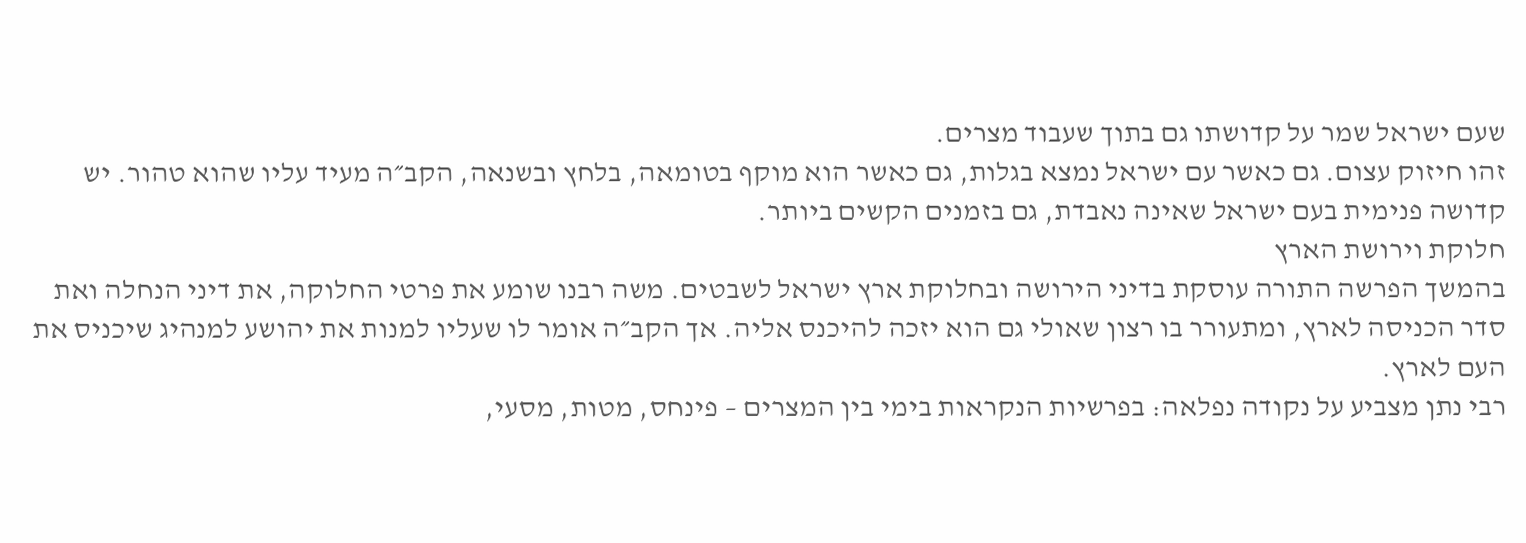שעם ישראל שמר על קדושתו גם בתוך שעבוד מצרים.
זהו חיזוק עצום. גם כאשר עם ישראל נמצא בגלות, גם כאשר הוא מוקף בטומאה, בלחץ ובשנאה, הקב״ה מעיד עליו שהוא טהור. יש קדושה פנימית בעם ישראל שאינה נאבדת, גם בזמנים הקשים ביותר.
חלוקת וירושת הארץ
בהמשך הפרשה התורה עוסקת בדיני הירושה ובחלוקת ארץ ישראל לשבטים. משה רבנו שומע את פרטי החלוקה, את דיני הנחלה ואת סדר הכניסה לארץ, ומתעורר בו רצון שאולי גם הוא יזכה להיכנס אליה. אך הקב״ה אומר לו שעליו למנות את יהושע למנהיג שיכניס את העם לארץ.
רבי נתן מצביע על נקודה נפלאה: בפרשיות הנקראות בימי בין המצרים – פינחס, מטות, מסעי,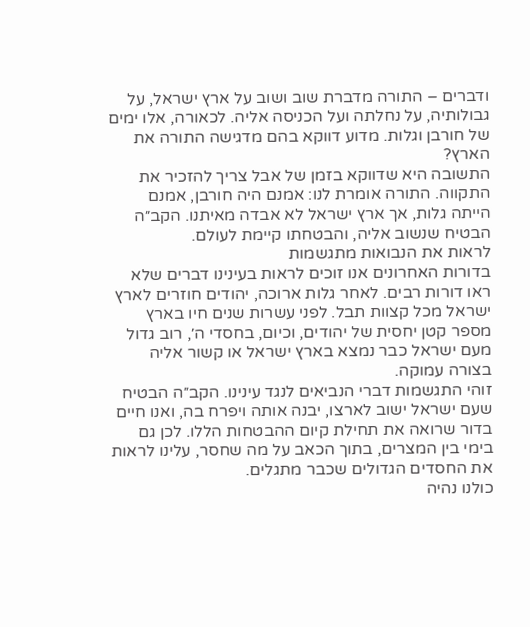ודברים – התורה מדברת שוב ושוב על ארץ ישראל, על גבולותיה, על נחלתה ועל הכניסה אליה. לכאורה, אלו ימים של חורבן וגלות. מדוע דווקא בהם מדגישה התורה את הארץ?
התשובה היא שדווקא בזמן של אבל צריך להזכיר את התקווה. התורה אומרת לנו: אמנם היה חורבן, אמנם הייתה גלות, אך ארץ ישראל לא אבדה מאיתנו. הקב״ה הבטיח שנשוב אליה, והבטחתו קיימת לעולם.
לראות את הנבואות מתגשמות
בדורות האחרונים אנו זוכים לראות בעינינו דברים שלא ראו דורות רבים. לאחר גלות ארוכה, יהודים חוזרים לארץ ישראל מכל קצוות תבל. לפני עשרות שנים חיו בארץ מספר קטן יחסית של יהודים, וכיום, בחסדי ה׳, רוב גדול מעם ישראל כבר נמצא בארץ ישראל או קשור אליה בצורה עמוקה.
זוהי התגשמות דברי הנביאים לנגד עינינו. הקב״ה הבטיח שעם ישראל ישוב לארצו, יבנה אותה ויפרח בה, ואנו חיים בדור שרואה את תחילת קיום ההבטחות הללו. לכן גם בימי בין המצרים, בתוך הכאב על מה שחסר, עלינו לראות את החסדים הגדולים שכבר מתגלים.
כולנו נהיה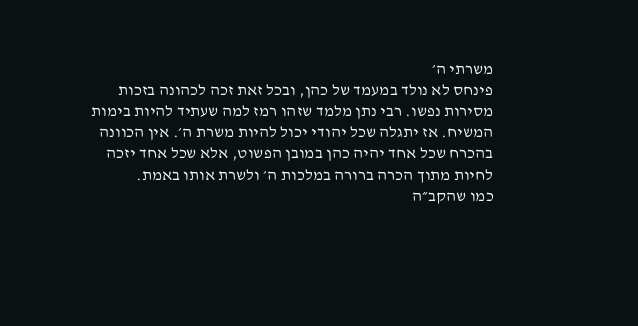משרתי ה׳
פינחס לא נולד במעמד של כהן, ובכל זאת זכה לכהונה בזכות מסירות נפשו. רבי נתן מלמד שזהו רמז למה שעתיד להיות בימות המשיח. אז יתגלה שכל יהודי יכול להיות משרת ה׳. אין הכוונה בהכרח שכל אחד יהיה כהן במובן הפשוט, אלא שכל אחד יזכה לחיות מתוך הכרה ברורה במלכות ה׳ ולשרת אותו באמת.
כמו שהקב״ה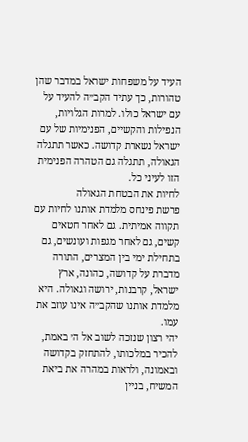העיד על משפחות ישראל במדבר שהן טהורות, כך עתיד הקב״ה להעיד על עם ישראל כולו. למרות הגלויות, הנפילות והקשיים, הפנימיות של עם ישראל נשארת קדושה. כאשר תתגלה הגאולה, תתגלה גם הטהרה הפנימית הזו לעיני כל.
לחיות את הבטחת הגאולה
פרשת פינחס מלמדת אותנו לחיות עם תקווה אמיתית. גם לאחר חטאים קשים, גם לאחר מגפות ועונשים, גם בתחילת ימי בין המצרים, התורה מדברת על קדושה, כהונה, ארץ ישראל, קרבנות, ירושה וגאולה. היא מלמדת אותנו שהקב״ה אינו עוזב את עמו.
יהי רצון שנזכה לשוב אל ה׳ באמת, להכיר במלכותו, להתחזק בקדושה ובאמונה, ולראות במהרה את ביאת המשיח, בניין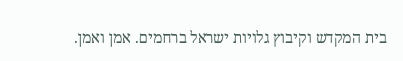בית המקדש וקיבוץ גלויות ישראל ברחמים. אמן ואמן.